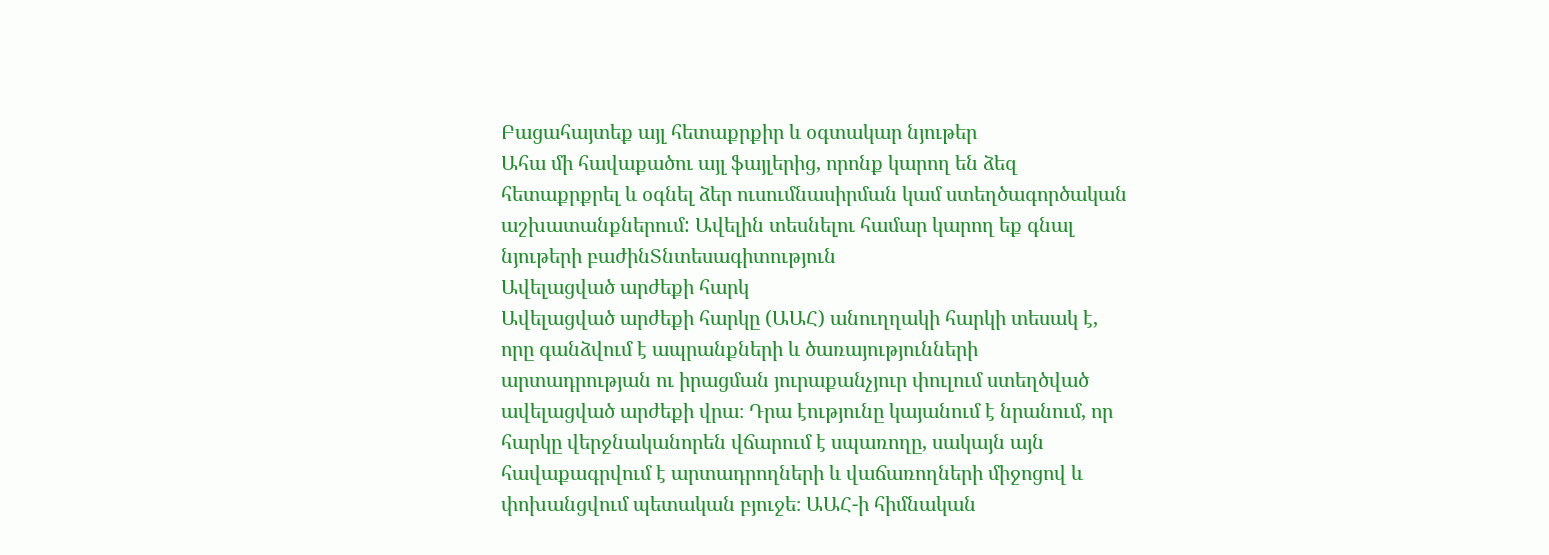Բացահայտեք այլ հետաքրքիր և օգտակար նյութեր
Ահա մի հավաքածու այլ ֆայլերից, որոնք կարող են ձեզ հետաքրքրել և օգնել ձեր ուսումնասիրման կամ ստեղծագործական աշխատանքներում: Ավելին տեսնելու համար կարող եք գնալ նյութերի բաժինՏնտեսագիտություն
Ավելացված արժեքի հարկ
Ավելացված արժեքի հարկը (ԱԱՀ) անուղղակի հարկի տեսակ է, որը գանձվում է ապրանքների և ծառայությունների արտադրության ու իրացման յուրաքանչյուր փուլում ստեղծված ավելացված արժեքի վրա։ Դրա էությունը կայանում է նրանում, որ հարկը վերջնականորեն վճարում է սպառողը, սակայն այն հավաքագրվում է արտադրողների և վաճառողների միջոցով և փոխանցվում պետական բյուջե։ ԱԱՀ-ի հիմնական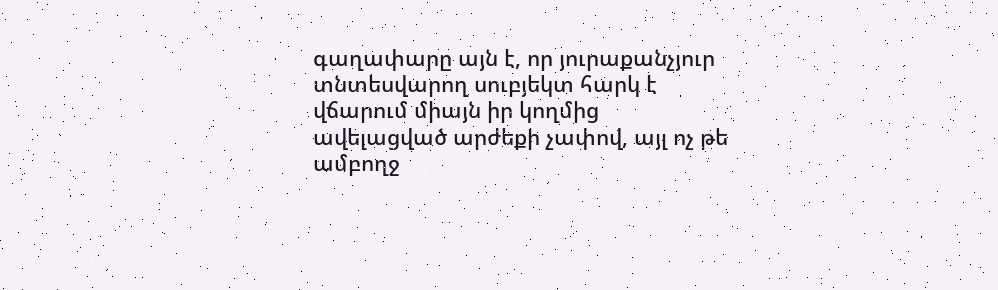գաղափարը այն է, որ յուրաքանչյուր տնտեսվարող սուբյեկտ հարկ է վճարում միայն իր կողմից ավելացված արժեքի չափով, այլ ոչ թե ամբողջ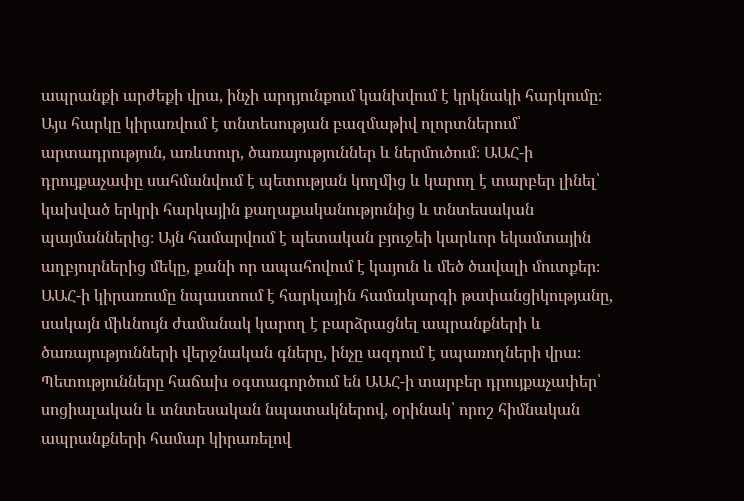ապրանքի արժեքի վրա, ինչի արդյունքում կանխվում է կրկնակի հարկումը։ Այս հարկը կիրառվում է տնտեսության բազմաթիվ ոլորտներում՝ արտադրություն, առևտուր, ծառայություններ և ներմուծում։ ԱԱՀ-ի դրույքաչափը սահմանվում է պետության կողմից և կարող է տարբեր լինել՝ կախված երկրի հարկային քաղաքականությունից և տնտեսական պայմաններից։ Այն համարվում է պետական բյուջեի կարևոր եկամտային աղբյուրներից մեկը, քանի որ ապահովում է կայուն և մեծ ծավալի մուտքեր։ ԱԱՀ-ի կիրառումը նպաստում է հարկային համակարգի թափանցիկությանը, սակայն միևնույն ժամանակ կարող է բարձրացնել ապրանքների և ծառայությունների վերջնական գները, ինչը ազդում է սպառողների վրա։ Պետությունները հաճախ օգտագործում են ԱԱՀ-ի տարբեր դրույքաչափեր՝ սոցիալական և տնտեսական նպատակներով, օրինակ՝ որոշ հիմնական ապրանքների համար կիրառելով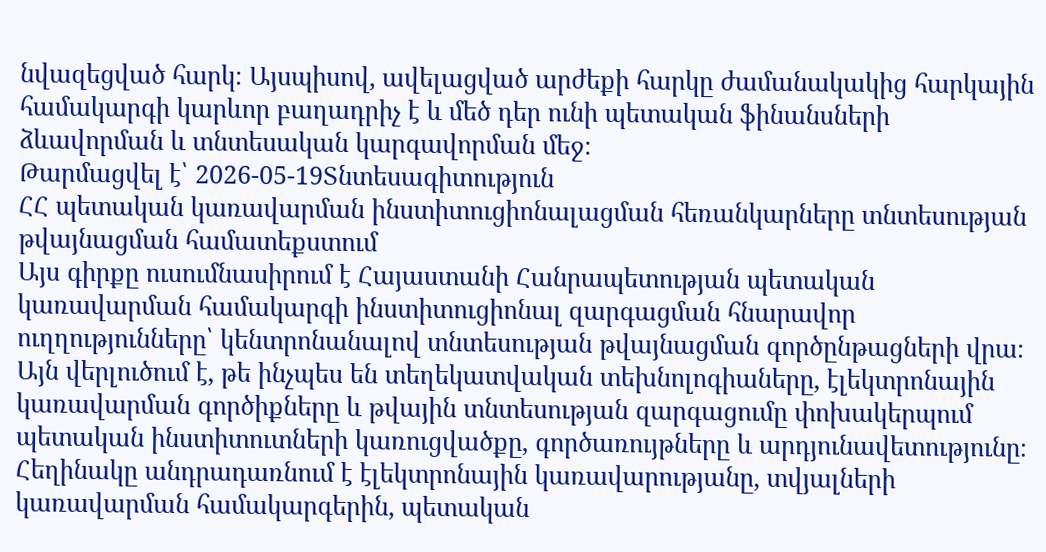նվազեցված հարկ։ Այսպիսով, ավելացված արժեքի հարկը ժամանակակից հարկային համակարգի կարևոր բաղադրիչ է և մեծ դեր ունի պետական ֆինանսների ձևավորման և տնտեսական կարգավորման մեջ։
Թարմացվել է՝ 2026-05-19Տնտեսագիտություն
ՀՀ պետական կառավարման ինստիտուցիոնալացման հեռանկարները տնտեսության թվայնացման համատեքստում
Այս գիրքը ուսումնասիրում է Հայաստանի Հանրապետության պետական կառավարման համակարգի ինստիտուցիոնալ զարգացման հնարավոր ուղղությունները՝ կենտրոնանալով տնտեսության թվայնացման գործընթացների վրա։ Այն վերլուծում է, թե ինչպես են տեղեկատվական տեխնոլոգիաները, էլեկտրոնային կառավարման գործիքները և թվային տնտեսության զարգացումը փոխակերպում պետական ինստիտուտների կառուցվածքը, գործառույթները և արդյունավետությունը։ Հեղինակը անդրադառնում է էլեկտրոնային կառավարությանը, տվյալների կառավարման համակարգերին, պետական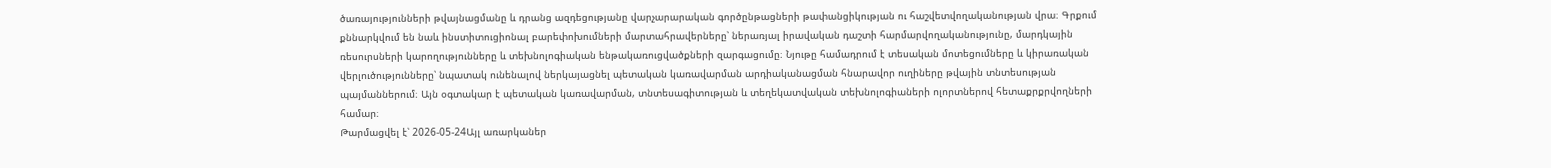ծառայությունների թվայնացմանը և դրանց ազդեցությանը վարչարարական գործընթացների թափանցիկության ու հաշվետվողականության վրա։ Գրքում քննարկվում են նաև ինստիտուցիոնալ բարեփոխումների մարտահրավերները՝ ներառյալ իրավական դաշտի հարմարվողականությունը, մարդկային ռեսուրսների կարողությունները և տեխնոլոգիական ենթակառուցվածքների զարգացումը։ Նյութը համադրում է տեսական մոտեցումները և կիրառական վերլուծությունները՝ նպատակ ունենալով ներկայացնել պետական կառավարման արդիականացման հնարավոր ուղիները թվային տնտեսության պայմաններում։ Այն օգտակար է պետական կառավարման, տնտեսագիտության և տեղեկատվական տեխնոլոգիաների ոլորտներով հետաքրքրվողների համար։
Թարմացվել է՝ 2026-05-24Այլ առարկաներ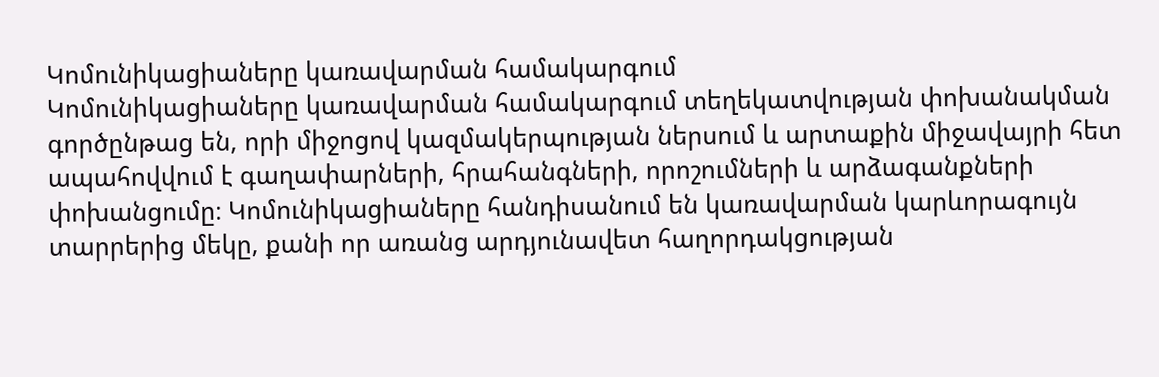Կոմունիկացիաները կառավարման համակարգում
Կոմունիկացիաները կառավարման համակարգում տեղեկատվության փոխանակման գործընթաց են, որի միջոցով կազմակերպության ներսում և արտաքին միջավայրի հետ ապահովվում է գաղափարների, հրահանգների, որոշումների և արձագանքների փոխանցումը։ Կոմունիկացիաները հանդիսանում են կառավարման կարևորագույն տարրերից մեկը, քանի որ առանց արդյունավետ հաղորդակցության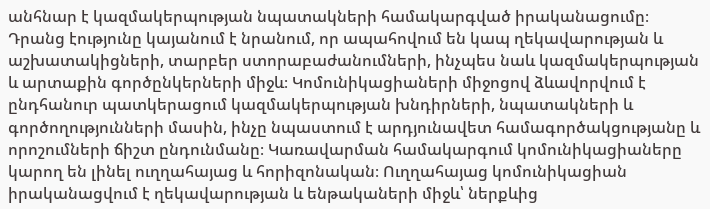անհնար է կազմակերպության նպատակների համակարգված իրականացումը։ Դրանց էությունը կայանում է նրանում, որ ապահովում են կապ ղեկավարության և աշխատակիցների, տարբեր ստորաբաժանումների, ինչպես նաև կազմակերպության և արտաքին գործընկերների միջև։ Կոմունիկացիաների միջոցով ձևավորվում է ընդհանուր պատկերացում կազմակերպության խնդիրների, նպատակների և գործողությունների մասին, ինչը նպաստում է արդյունավետ համագործակցությանը և որոշումների ճիշտ ընդունմանը։ Կառավարման համակարգում կոմունիկացիաները կարող են լինել ուղղահայաց և հորիզոնական։ Ուղղահայաց կոմունիկացիան իրականացվում է ղեկավարության և ենթակաների միջև՝ ներքևից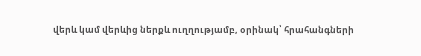վերև կամ վերևից ներքև ուղղությամբ, օրինակ՝ հրահանգների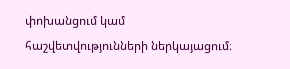փոխանցում կամ հաշվետվությունների ներկայացում։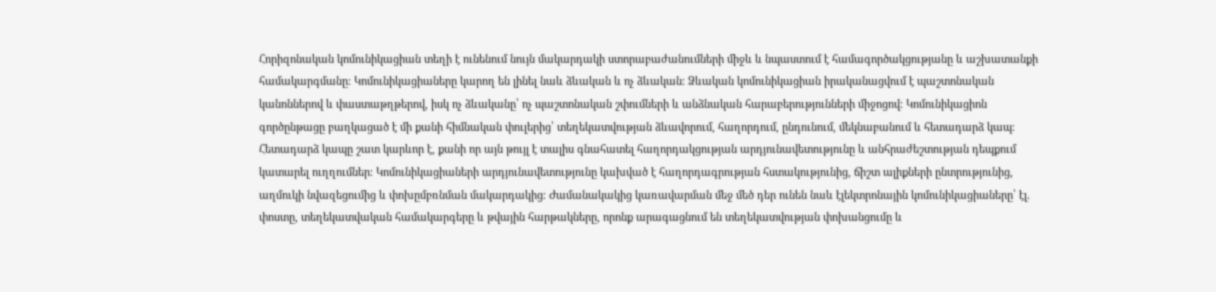Հորիզոնական կոմունիկացիան տեղի է ունենում նույն մակարդակի ստորաբաժանումների միջև և նպաստում է համագործակցությանը և աշխատանքի համակարգմանը։ Կոմունիկացիաները կարող են լինել նաև ձևական և ոչ ձևական։ Ձևական կոմունիկացիան իրականացվում է պաշտոնական կանոններով և փաստաթղթերով, իսկ ոչ ձևականը՝ ոչ պաշտոնական շփումների և անձնական հարաբերությունների միջոցով։ Կոմունիկացիոն գործընթացը բաղկացած է մի քանի հիմնական փուլերից՝ տեղեկատվության ձևավորում, հաղորդում, ընդունում, մեկնաբանում և հետադարձ կապ։ Հետադարձ կապը շատ կարևոր է, քանի որ այն թույլ է տալիս գնահատել հաղորդակցության արդյունավետությունը և անհրաժեշտության դեպքում կատարել ուղղումներ։ Կոմունիկացիաների արդյունավետությունը կախված է հաղորդագրության հստակությունից, ճիշտ ալիքների ընտրությունից, աղմուկի նվազեցումից և փոխըմբռնման մակարդակից։ Ժամանակակից կառավարման մեջ մեծ դեր ունեն նաև էլեկտրոնային կոմունիկացիաները՝ էլ. փոստը, տեղեկատվական համակարգերը և թվային հարթակները, որոնք արագացնում են տեղեկատվության փոխանցումը և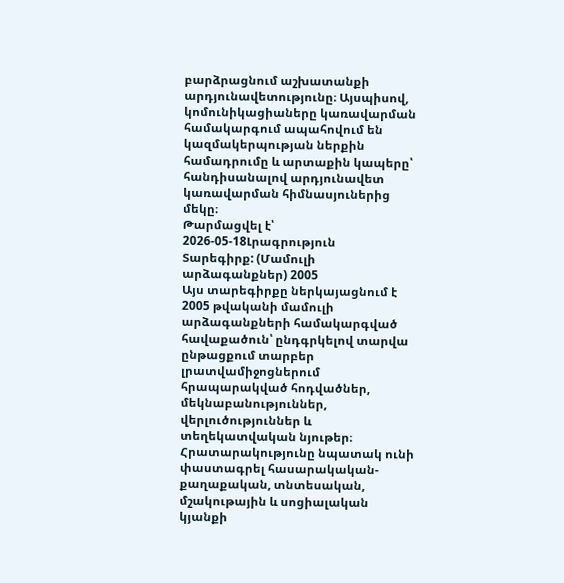բարձրացնում աշխատանքի արդյունավետությունը։ Այսպիսով, կոմունիկացիաները կառավարման համակարգում ապահովում են կազմակերպության ներքին համադրումը և արտաքին կապերը՝ հանդիսանալով արդյունավետ կառավարման հիմնասյուներից մեկը։
Թարմացվել է՝ 2026-05-18Լրագրություն
Տարեգիրք: (Մամուլի արձագանքներ) 2005
Այս տարեգիրքը ներկայացնում է 2005 թվականի մամուլի արձագանքների համակարգված հավաքածուն՝ ընդգրկելով տարվա ընթացքում տարբեր լրատվամիջոցներում հրապարակված հոդվածներ, մեկնաբանություններ, վերլուծություններ և տեղեկատվական նյութեր։ Հրատարակությունը նպատակ ունի փաստագրել հասարակական-քաղաքական, տնտեսական, մշակութային և սոցիալական կյանքի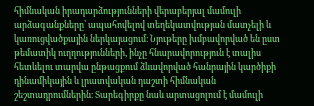հիմնական իրադարձությունների վերաբերյալ մամուլի արձագանքները՝ ապահովելով տեղեկատվության մատչելի և կառուցվածքային ներկայացում։ Նյութերը խմբավորված են ըստ թեմատիկ ուղղությունների, ինչը հնարավորություն է տալիս հետևելու տարվա ընթացքում ձևավորված հանրային կարծիքի դինամիկային և լրատվական դաշտի հիմնական շեշտադրումներին։ Տարեգիրքը նաև արտացոլում է մամուլի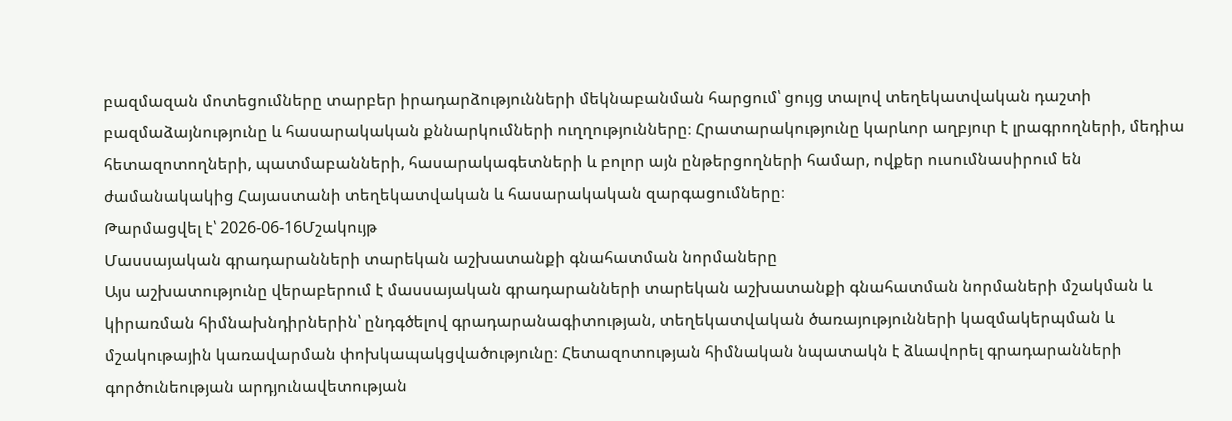բազմազան մոտեցումները տարբեր իրադարձությունների մեկնաբանման հարցում՝ ցույց տալով տեղեկատվական դաշտի բազմաձայնությունը և հասարակական քննարկումների ուղղությունները։ Հրատարակությունը կարևոր աղբյուր է լրագրողների, մեդիա հետազոտողների, պատմաբանների, հասարակագետների և բոլոր այն ընթերցողների համար, ովքեր ուսումնասիրում են ժամանակակից Հայաստանի տեղեկատվական և հասարակական զարգացումները։
Թարմացվել է՝ 2026-06-16Մշակույթ
Մասսայական գրադարանների տարեկան աշխատանքի գնահատման նորմաները
Այս աշխատությունը վերաբերում է մասսայական գրադարանների տարեկան աշխատանքի գնահատման նորմաների մշակման և կիրառման հիմնախնդիրներին՝ ընդգծելով գրադարանագիտության, տեղեկատվական ծառայությունների կազմակերպման և մշակութային կառավարման փոխկապակցվածությունը։ Հետազոտության հիմնական նպատակն է ձևավորել գրադարանների գործունեության արդյունավետության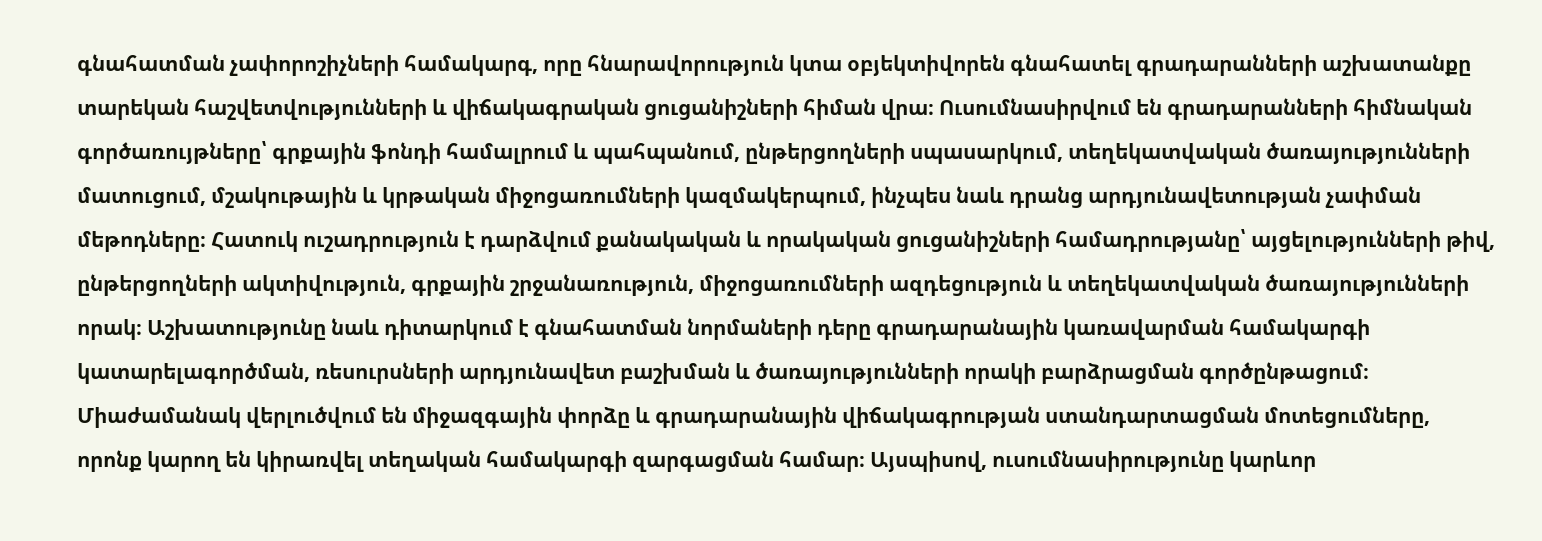գնահատման չափորոշիչների համակարգ, որը հնարավորություն կտա օբյեկտիվորեն գնահատել գրադարանների աշխատանքը տարեկան հաշվետվությունների և վիճակագրական ցուցանիշների հիման վրա։ Ուսումնասիրվում են գրադարանների հիմնական գործառույթները՝ գրքային ֆոնդի համալրում և պահպանում, ընթերցողների սպասարկում, տեղեկատվական ծառայությունների մատուցում, մշակութային և կրթական միջոցառումների կազմակերպում, ինչպես նաև դրանց արդյունավետության չափման մեթոդները։ Հատուկ ուշադրություն է դարձվում քանակական և որակական ցուցանիշների համադրությանը՝ այցելությունների թիվ, ընթերցողների ակտիվություն, գրքային շրջանառություն, միջոցառումների ազդեցություն և տեղեկատվական ծառայությունների որակ։ Աշխատությունը նաև դիտարկում է գնահատման նորմաների դերը գրադարանային կառավարման համակարգի կատարելագործման, ռեսուրսների արդյունավետ բաշխման և ծառայությունների որակի բարձրացման գործընթացում։ Միաժամանակ վերլուծվում են միջազգային փորձը և գրադարանային վիճակագրության ստանդարտացման մոտեցումները, որոնք կարող են կիրառվել տեղական համակարգի զարգացման համար։ Այսպիսով, ուսումնասիրությունը կարևոր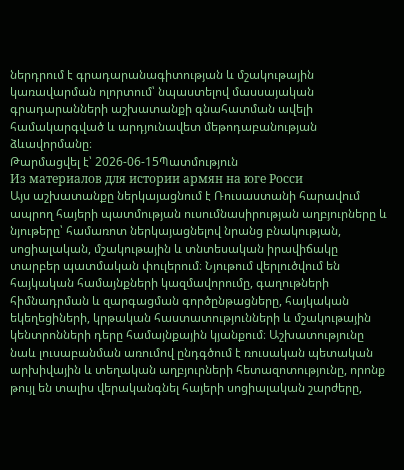ներդրում է գրադարանագիտության և մշակութային կառավարման ոլորտում՝ նպաստելով մասսայական գրադարանների աշխատանքի գնահատման ավելի համակարգված և արդյունավետ մեթոդաբանության ձևավորմանը։
Թարմացվել է՝ 2026-06-15Պատմություն
Из материалов для истории армян на юге Росси
Այս աշխատանքը ներկայացնում է Ռուսաստանի հարավում ապրող հայերի պատմության ուսումնասիրության աղբյուրները և նյութերը՝ համառոտ ներկայացնելով նրանց բնակության, սոցիալական, մշակութային և տնտեսական իրավիճակը տարբեր պատմական փուլերում։ Նյութում վերլուծվում են հայկական համայնքների կազմավորումը, գաղութների հիմնադրման և զարգացման գործընթացները, հայկական եկեղեցիների, կրթական հաստատությունների և մշակութային կենտրոնների դերը համայնքային կյանքում։ Աշխատությունը նաև լուսաբանման առումով ընդգծում է ռուսական պետական արխիվային և տեղական աղբյուրների հետազոտությունը, որոնք թույլ են տալիս վերականգնել հայերի սոցիալական շարժերը,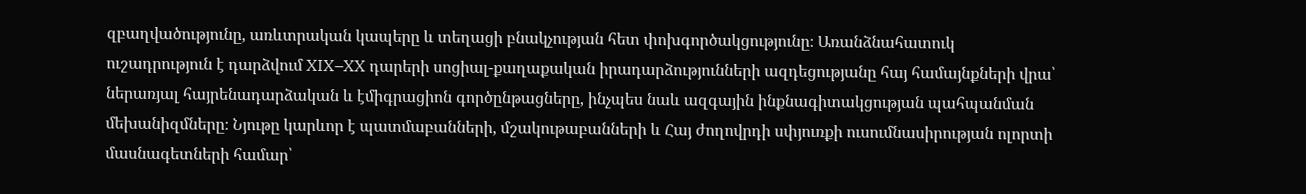զբաղվածությունը, առևտրական կապերը և տեղացի բնակչության հետ փոխգործակցությունը։ Առանձնահատուկ ուշադրություն է դարձվում XIX–XX դարերի սոցիալ-քաղաքական իրադարձությունների ազդեցությանը հայ համայնքների վրա՝ ներառյալ հայրենադարձական և էմիգրացիոն գործընթացները, ինչպես նաև ազգային ինքնագիտակցության պահպանման մեխանիզմները։ Նյութը կարևոր է պատմաբանների, մշակութաբանների և Հայ ժողովրդի սփյուռքի ուսումնասիրության ոլորտի մասնագետների համար՝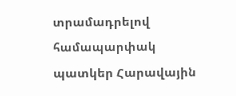տրամադրելով համապարփակ պատկեր Հարավային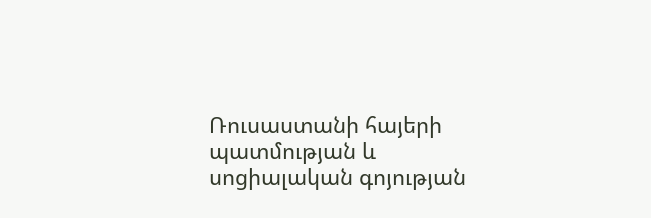Ռուսաստանի հայերի պատմության և սոցիալական գոյության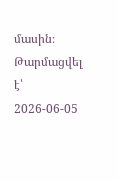մասին։
Թարմացվել է՝ 2026-06-05